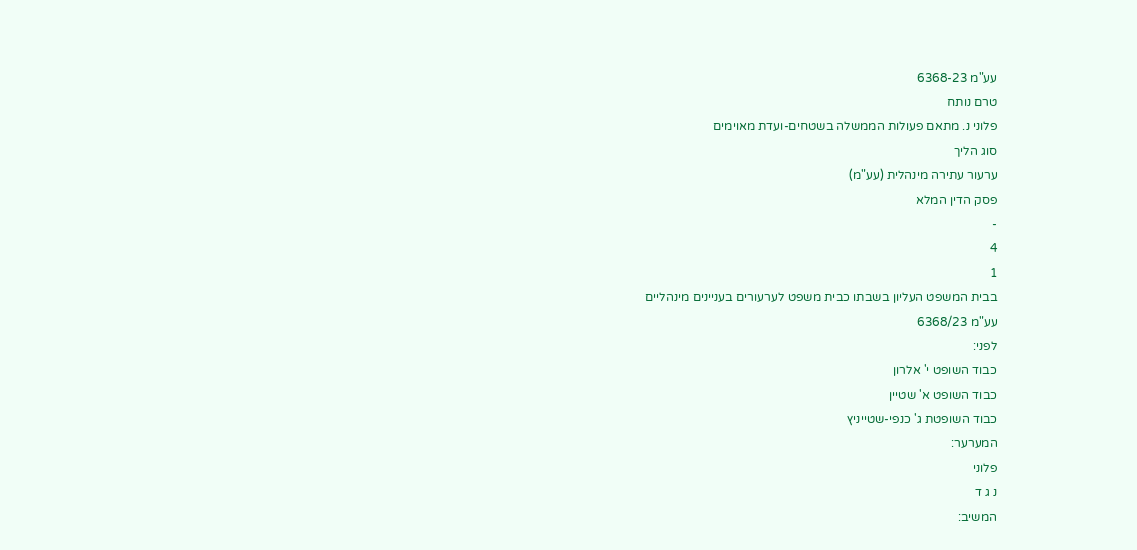עע"מ 6368-23
טרם נותח
פלוני נ. מתאם פעולות הממשלה בשטחים-ועדת מאוימים
סוג הליך
ערעור עתירה מינהלית (עע"מ)
פסק הדין המלא
-
4
1
בבית המשפט העליון בשבתו כבית משפט לערעורים בעניינים מינהליים
עע"מ 6368/23
לפני:
כבוד השופט י' אלרון
כבוד השופט א' שטיין
כבוד השופטת ג' כנפי-שטייניץ
המערער:
פלוני
נ ג ד
המשיב: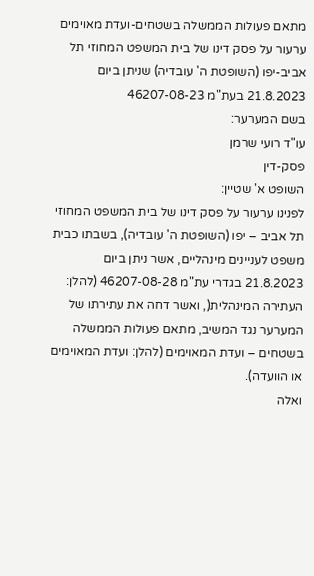מתאם פעולות הממשלה בשטחים-ועדת מאוימים
ערעור על פסק דינו של בית המשפט המחוזי תל אביב-יפו (השופטת ה' עובדיה) שניתן ביום 21.8.2023 בעת"מ 46207-08-23
בשם המערער:
עו"ד רועי שרמן
פסק-דין
השופט א' שטיין:
לפנינו ערעור על פסק דינו של בית המשפט המחוזי תל אביב – יפו (השופטת ה' עובדיה), בשבתו כבית משפט לעניינים מינהליים, אשר ניתן ביום 21.8.2023 בגדרי עת"מ 46207-08-28 (להלן: העתירה המינהלית(, ואשר דחה את עתירתו של המערער נגד המשיב, מתאם פעולות הממשלה בשטחים – ועדת המאוימים (להלן: ועדת המאוימים או הוועדה).
ואלה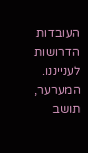העובדות הדרושות לענייננו. המערער, תושב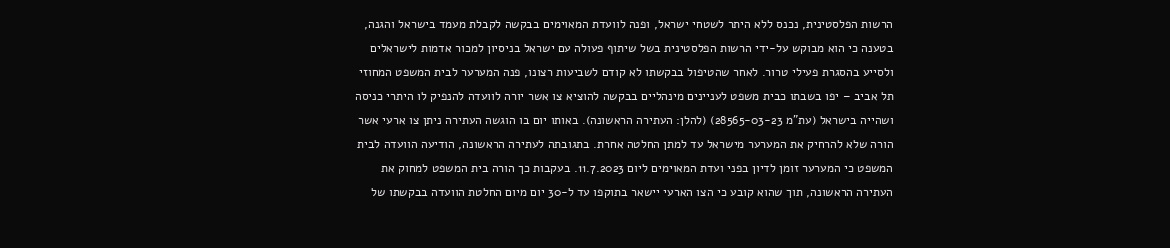הרשות הפלסטינית, נכנס ללא היתר לשטחי ישראל, ופנה לוועדת המאוימים בבקשה לקבלת מעמד בישראל והגנה, בטענה כי הוא מבוקש על-ידי הרשות הפלסטינית בשל שיתוף פעולה עם ישראל בניסיון למכור אדמות לישראלים ולסייע בהסגרת פעילי טרור. לאחר שהטיפול בבקשתו לא קודם לשביעות רצונו, פנה המערער לבית המשפט המחוזי תל אביב – יפו בשבתו כבית משפט לעניינים מינהליים בבקשה להוציא צו אשר יורה לוועדה להנפיק לו היתרי כניסה ושהייה בישראל (עת"מ 28565-03-23) (להלן: העתירה הראשונה). באותו יום בו הוגשה העתירה ניתן צו ארעי אשר הורה שלא להרחיק את המערער מישראל עד למתן החלטה אחרת. בתגובתה לעתירה הראשונה, הודיעה הוועדה לבית המשפט כי המערער זומן לדיון בפני ועדת המאוימים ליום 11.7.2023. בעקבות כך הורה בית המשפט למחוק את העתירה הראשונה, תוך שהוא קובע כי הצו הארעי יישאר בתוקפו עד ל-30 יום מיום החלטת הוועדה בבקשתו של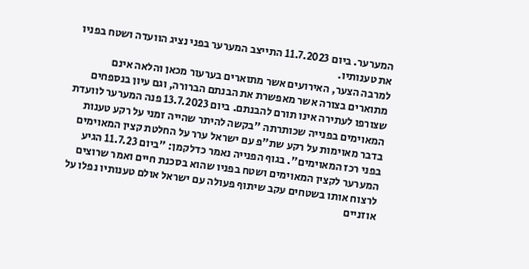המערער. ביום 11.7.2023 התייצב המערער בפני נציג הוועדה ושטח בפניו את טענותיו.
למרבה הצער, האירועים אשר מתוארים בערעור מכאן והלאה אינם מתוארים בצורה אשר מאפשרת את הבנתם הברורה, וגם עיון בנספחים שצורפו לעתירה אינו תורם להבנתם. ביום 13.7.2023 פנה המערער לוועדת המאוימים בפנייה שכותרתה "בקשה להיתר שהייה זמני על רקע טענות בדבר מאוימות על רקע שת"פ עם ישראל ערר על החלטת קצין המאוימים בפני רכז המאוימים". בגוף הפנייה נאמר כדלקמן: "ביום 11.7.23 הגיע המערער לקצין המאוימים ושטח בפניו שהוא בסכנת חיים ואמר שרוצים לרצוח אותו בשטחים עקב שיתוף פעולה עם ישראל אולם טענותיו נפלו על אוזניים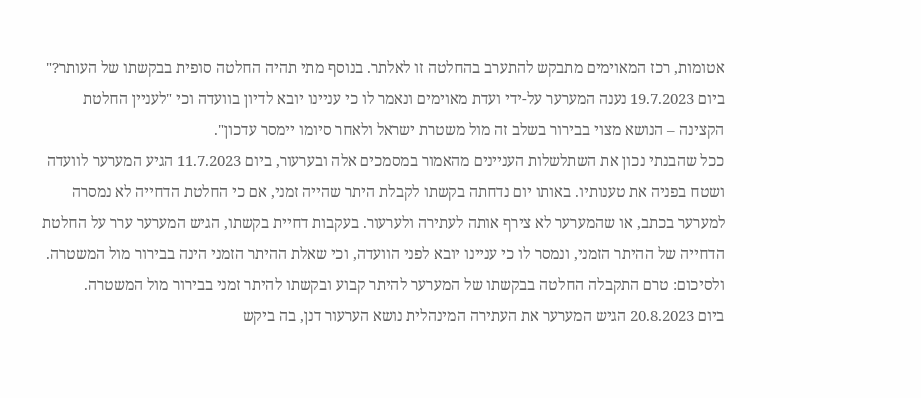אטומות, רכז המאוימים מתבקש להתערב בהחלטה זו לאלתר. בנוסף מתי תהיה החלטה סופית בבקשתו של העותר?" ביום 19.7.2023 נענה המערער על-ידי ועדת מאוימים ונאמר לו כי עניינו יובא לדיון בוועדה וכי "לעניין החלטת הקצינה – הנושא מצוי בבירור בשלב זה מול משטרת ישראל ולאחר סיומו יימסר עדכון".
ככל שהבנתי נכון את השתלשלות העניינים מהאמור במסמכים אלה ובערעור, ביום 11.7.2023 הגיע המערער לוועדה ושטח בפניה את טענותיו. באותו יום נדחתה בקשתו לקבלת היתר שהייה זמני, אם כי החלטת הדחייה לא נמסרה למערער בכתב, או שהמערער לא צירף אותה לעתירה ולערעור. בעקבות דחיית בקשתו, הגיש המערער ערר על החלטת הדחייה של ההיתר הזמני, ונמסר לו כי עניינו יובא לפני הוועדה, וכי שאלת ההיתר הזמני הינה בבירור מול המשטרה.
ולסיכום: טרם התקבלה החלטה בבקשתו של המערער להיתר קבוע ובקשתו להיתר זמני בבירור מול המשטרה.
ביום 20.8.2023 הגיש המערער את העתירה המינהלית נושא הערעור דנן, בה ביקש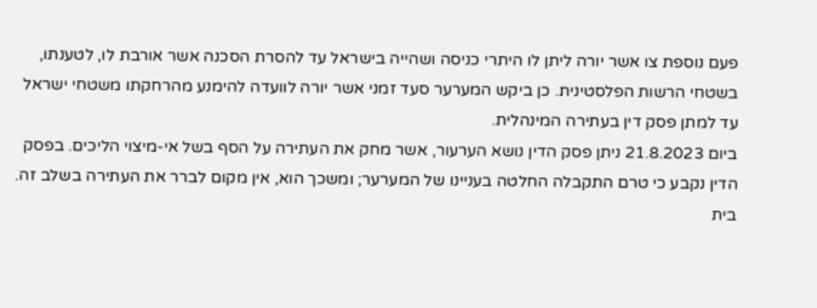פעם נוספת צו אשר יורה ליתן לו היתרי כניסה ושהייה בישראל עד להסרת הסכנה אשר אורבת לו, לטענתו, בשטחי הרשות הפלסטינית. כן ביקש המערער סעד זמני אשר יורה לוועדה להימנע מהרחקתו משטחי ישראל עד למתן פסק דין בעתירה המינהלית.
ביום 21.8.2023 ניתן פסק הדין נושא הערעור, אשר מחק את העתירה על הסף בשל אי-מיצוי הליכים. בפסק הדין נקבע כי טרם התקבלה החלטה בעניינו של המערער; ומשכך הוא, אין מקום לברר את העתירה בשלב זה. בית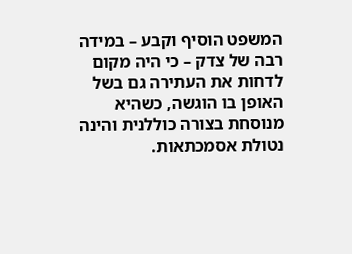המשפט הוסיף וקבע – במידה רבה של צדק – כי היה מקום לדחות את העתירה גם בשל האופן בו הוגשה, כשהיא מנוסחת בצורה כוללנית והינה נטולת אסמכתאות.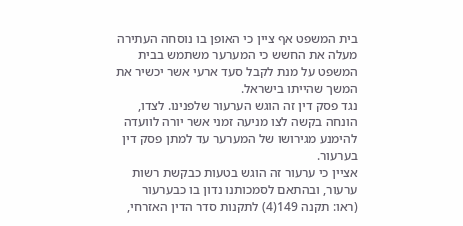בית המשפט אף ציין כי האופן בו נוסחה העתירה מעלה את החשש כי המערער משתמש בבית המשפט על מנת לקבל סעד ארעי אשר יכשיר את המשך שהייתו בישראל.
נגד פסק דין זה הוגש הערעור שלפנינו. לצדו, הונחה בקשה לצו מניעה זמני אשר יורה לוועדה להימנע מגירושו של המערער עד למתן פסק דין בערעור.
אציין כי ערעור זה הוגש בטעות כבקשת רשות ערעור, ובהתאם לסמכותנו נדון בו כבערעור (ראו: תקנה 149(4) לתקנות סדר הדין האזרחי,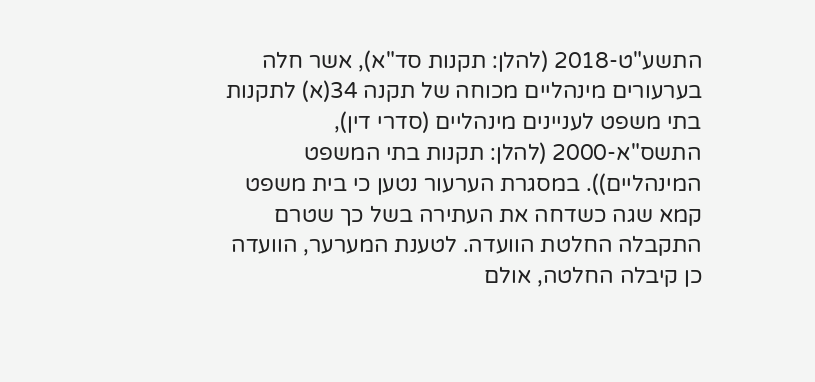התשע"ט-2018 (להלן: תקנות סד"א), אשר חלה בערעורים מינהליים מכוחה של תקנה 34(א) לתקנות בתי משפט לעניינים מינהליים (סדרי דין), התשס"א-2000 (להלן: תקנות בתי המשפט המינהליים)). במסגרת הערעור נטען כי בית משפט קמא שגה כשדחה את העתירה בשל כך שטרם התקבלה החלטת הוועדה. לטענת המערער, הוועדה כן קיבלה החלטה, אולם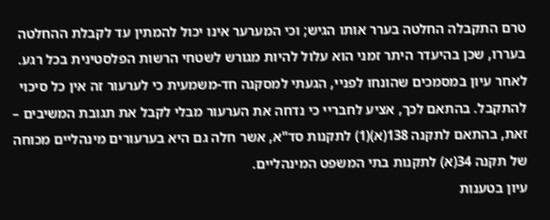טרם התקבלה החלטה בערר אותו הגיש; וכי המערער אינו יכול להמתין עד לקבלת ההחלטה בעררו, שכן בהיעדר היתר זמני הוא עלול להיות מגורש לשטחי הרשות הפלסטינית בכל רגע.
לאחר עיון במסמכים שהונחו לפניי, הגעתי למסקנה חד-משמעית כי לערעור זה אין כל סיכוי להתקבל. בהתאם לכך, אציע לחבריי כי נדחה את הערעור מבלי לקבל את תגובת המשיבים – זאת, בהתאם לתקנה 138(א)(1) לתקנות סד"א, אשר חלה גם היא בערעורים מינהליים מכוחה של תקנה 34(א) לתקנות בתי המשפט המינהליים.
עיון בטענות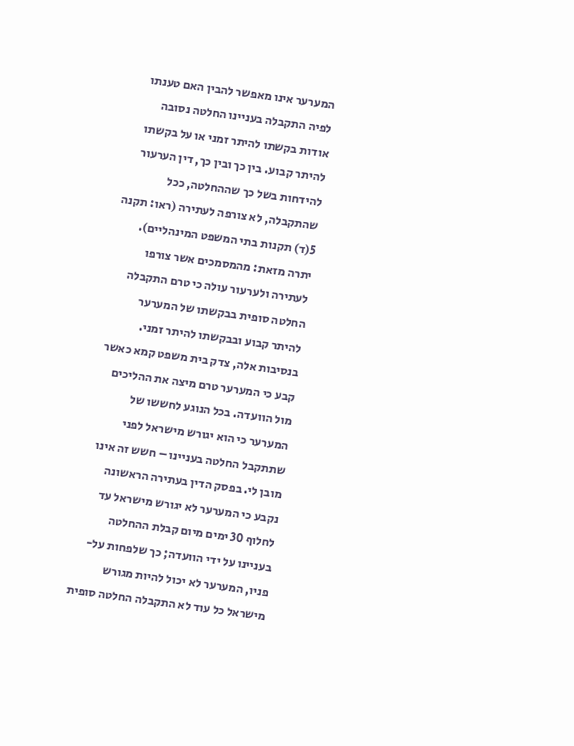המערער אינו מאפשר להבין האם טענתו לפיה התקבלה בעניינו החלטה נסובה אודות בקשתו להיתר זמני או על בקשתו להיתר קבוע. בין כך ובין כך, דין הערעור להידחות בשל כך שההחלטה, ככל שהתקבלה, לא צורפה לעתירה (ראו: תקנה 5(ד) תקנות בתי המשפט המינהליים). יתרה מזאת: מהמסמכים אשר צורפו לעתירה ולערעור עולה כי טרם התקבלה החלטה סופית בבקשתו של המערער להיתר קבוע ובבקשתו להיתר זמני. בנסיבות אלה, צדק בית משפט קמא כאשר קבע כי המערער טרם מיצה את ההליכים מול הוועדה. בכל הנוגע לחששו של המערער כי הוא יגורש מישראל לפני שתתקבל החלטה בעניינו – חשש זה אינו מובן לי. בפסק הדין בעתירה הראשונה נקבע כי המערער לא יגורש מישראל עד לחלוף 30 ימים מיום קבלת ההחלטה בעניינו על ידי הוועדה; כך שלפחות על-פניו, המערער לא יכול להיות מגורש מישראל כל עוד לא התקבלה החלטה סופית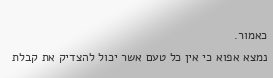כאמור.
נמצא אפוא כי אין כל טעם אשר יכול להצדיק את קבלת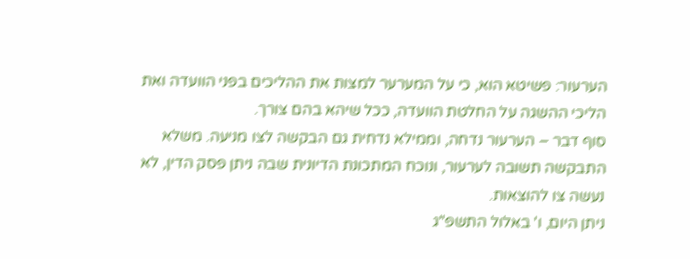הערעור: פשיטא הוא, כי על המערער למצות את ההליכים בפני הוועדה ואת הליכי ההשגה על החלטת הוועדה, ככל שיהא בהם צורך.
סוף דבר – הערעור נדחה, וממילא נדחית גם הבקשה לצו מניעה. משלא התבקשה תשובה לערעור, ונוכח המתכונת הדיונית שבה ניתן פסק הדין, לא נעשה צו להוצאות.
ניתן היום, ו' באלול התשפ"ג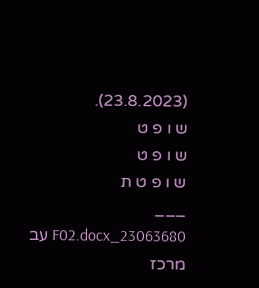(23.8.2023).
ש ו פ ט
ש ו פ ט
ש ו פ ט ת
___
23063680_F02.docx עב
מרכז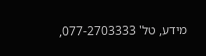מידע, טל' 077-2703333,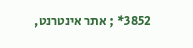3852* ; אתר אינטרנט,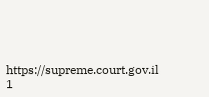https://supreme.court.gov.il
1